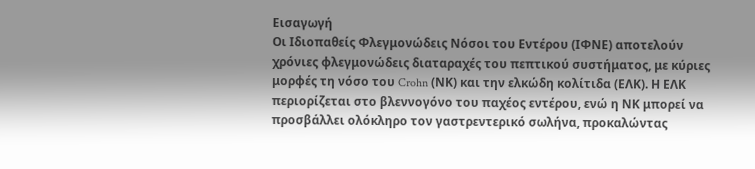Εισαγωγή
Οι Ιδιοπαθείς Φλεγμονώδεις Νόσοι του Εντέρου (ΙΦΝΕ) αποτελούν χρόνιες φλεγμονώδεις διαταραχές του πεπτικού συστήματος, με κύριες μορφές τη νόσο του Crohn (ΝΚ) και την ελκώδη κολίτιδα (ΕΛΚ). Η ΕΛΚ περιορίζεται στο βλεννογόνο του παχέος εντέρου, ενώ η ΝΚ μπορεί να προσβάλλει ολόκληρο τον γαστρεντερικό σωλήνα, προκαλώντας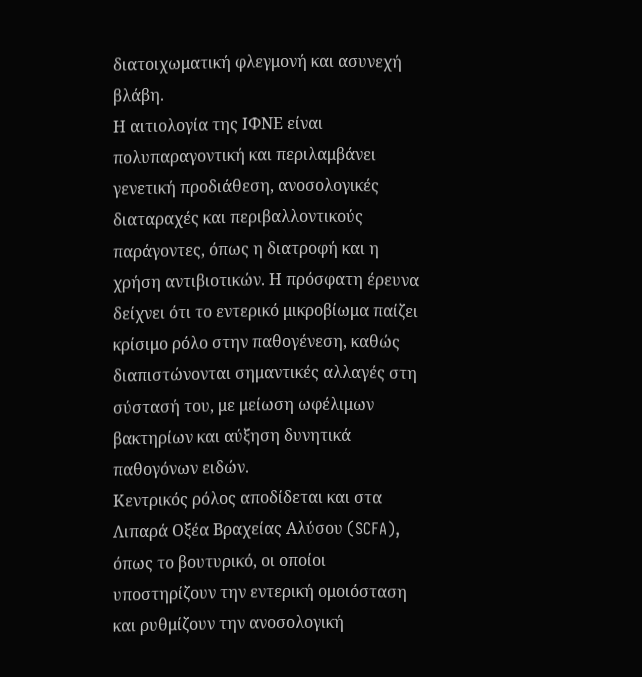διατοιχωματική φλεγμονή και ασυνεχή βλάβη.
Η αιτιολογία της ΙΦΝΕ είναι πολυπαραγοντική και περιλαμβάνει γενετική προδιάθεση, ανοσολογικές διαταραχές και περιβαλλοντικούς παράγοντες, όπως η διατροφή και η χρήση αντιβιοτικών. Η πρόσφατη έρευνα δείχνει ότι το εντερικό μικροβίωμα παίζει κρίσιμο ρόλο στην παθογένεση, καθώς διαπιστώνονται σημαντικές αλλαγές στη σύστασή του, με μείωση ωφέλιμων βακτηρίων και αύξηση δυνητικά παθογόνων ειδών.
Κεντρικός ρόλος αποδίδεται και στα Λιπαρά Οξέα Βραχείας Αλύσου (SCFA), όπως το βουτυρικό, οι οποίοι υποστηρίζουν την εντερική ομοιόσταση και ρυθμίζουν την ανοσολογική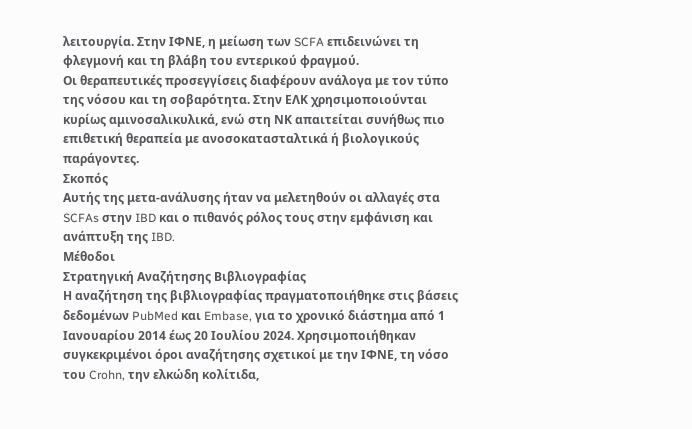λειτουργία. Στην ΙΦΝΕ, η μείωση των SCFA επιδεινώνει τη φλεγμονή και τη βλάβη του εντερικού φραγμού.
Οι θεραπευτικές προσεγγίσεις διαφέρουν ανάλογα με τον τύπο της νόσου και τη σοβαρότητα. Στην ΕΛΚ χρησιμοποιούνται κυρίως αμινοσαλικυλικά, ενώ στη ΝΚ απαιτείται συνήθως πιο επιθετική θεραπεία με ανοσοκατασταλτικά ή βιολογικούς παράγοντες.
Σκοπός
Αυτής της μετα-ανάλυσης ήταν να μελετηθούν οι αλλαγές στα SCFAs στην IBD και ο πιθανός ρόλος τους στην εμφάνιση και ανάπτυξη της IBD.
Μέθοδοι
Στρατηγική Αναζήτησης Βιβλιογραφίας
Η αναζήτηση της βιβλιογραφίας πραγματοποιήθηκε στις βάσεις δεδομένων PubMed και Embase, για το χρονικό διάστημα από 1 Ιανουαρίου 2014 έως 20 Ιουλίου 2024. Χρησιμοποιήθηκαν συγκεκριμένοι όροι αναζήτησης σχετικοί με την ΙΦΝΕ, τη νόσο του Crohn, την ελκώδη κολίτιδα,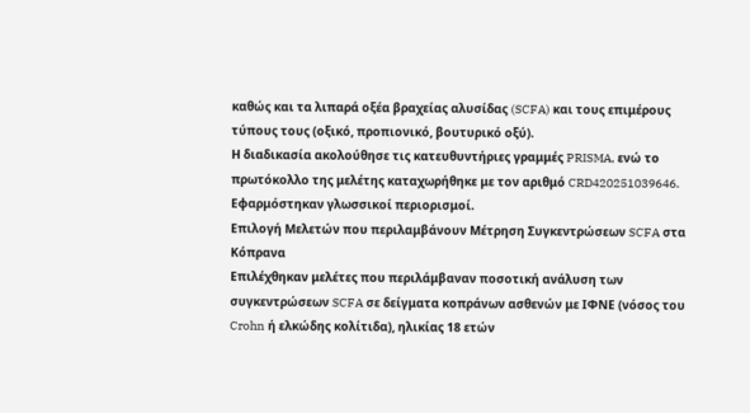καθώς και τα λιπαρά οξέα βραχείας αλυσίδας (SCFA) και τους επιμέρους τύπους τους (οξικό, προπιονικό, βουτυρικό οξύ).
Η διαδικασία ακολούθησε τις κατευθυντήριες γραμμές PRISMA, ενώ το πρωτόκολλο της μελέτης καταχωρήθηκε με τον αριθμό CRD420251039646. Εφαρμόστηκαν γλωσσικοί περιορισμοί.
Επιλογή Μελετών που περιλαμβάνουν Μέτρηση Συγκεντρώσεων SCFA στα Κόπρανα
Επιλέχθηκαν μελέτες που περιλάμβαναν ποσοτική ανάλυση των συγκεντρώσεων SCFA σε δείγματα κοπράνων ασθενών με ΙΦΝΕ (νόσος του Crohn ή ελκώδης κολίτιδα), ηλικίας 18 ετών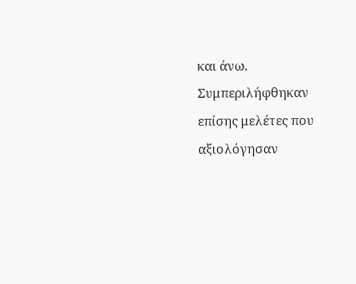και άνω. Συμπεριλήφθηκαν επίσης μελέτες που αξιολόγησαν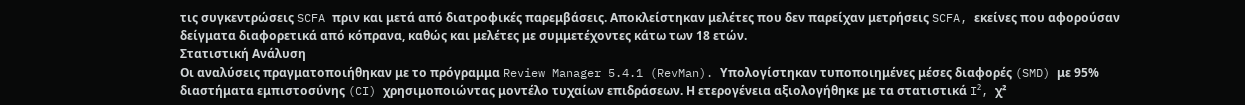τις συγκεντρώσεις SCFA πριν και μετά από διατροφικές παρεμβάσεις. Αποκλείστηκαν μελέτες που δεν παρείχαν μετρήσεις SCFA, εκείνες που αφορούσαν δείγματα διαφορετικά από κόπρανα, καθώς και μελέτες με συμμετέχοντες κάτω των 18 ετών.
Στατιστική Ανάλυση
Οι αναλύσεις πραγματοποιήθηκαν με το πρόγραμμα Review Manager 5.4.1 (RevMan). Υπολογίστηκαν τυποποιημένες μέσες διαφορές (SMD) με 95% διαστήματα εμπιστοσύνης (CI) χρησιμοποιώντας μοντέλο τυχαίων επιδράσεων. Η ετερογένεια αξιολογήθηκε με τα στατιστικά I², χ²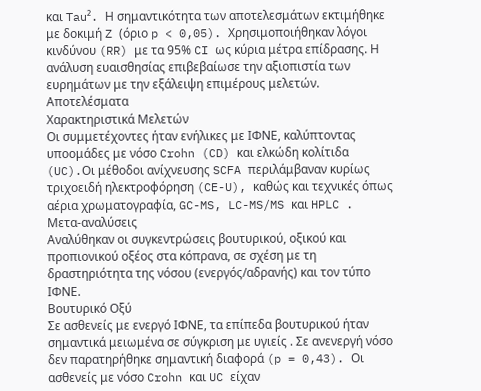και Tau². Η σημαντικότητα των αποτελεσμάτων εκτιμήθηκε με δοκιμή Z (όριο p < 0,05). Χρησιμοποιήθηκαν λόγοι κινδύνου (RR) με τα 95% CI ως κύρια μέτρα επίδρασης. Η ανάλυση ευαισθησίας επιβεβαίωσε την αξιοπιστία των ευρημάτων με την εξάλειψη επιμέρους μελετών.
Αποτελέσματα
Χαρακτηριστικά Μελετών
Οι συμμετέχοντες ήταν ενήλικες με ΙΦΝΕ, καλύπτοντας υποομάδες με νόσο Crohn (CD) και ελκώδη κολίτιδα (UC).Οι μέθοδοι ανίχνευσης SCFA περιλάμβαναν κυρίως τριχοειδή ηλεκτροφόρηση (CE-U), καθώς και τεχνικές όπως αέρια χρωματογραφία, GC-MS, LC-MS/MS και HPLC .
Μετα-αναλύσεις
Αναλύθηκαν οι συγκεντρώσεις βουτυρικού, οξικού και προπιονικού οξέος στα κόπρανα, σε σχέση με τη δραστηριότητα της νόσου (ενεργός/αδρανής) και τον τύπο ΙΦΝΕ.
Βουτυρικό Οξύ
Σε ασθενείς με ενεργό ΙΦΝΕ, τα επίπεδα βουτυρικού ήταν σημαντικά μειωμένα σε σύγκριση με υγιείς . Σε ανενεργή νόσο δεν παρατηρήθηκε σημαντική διαφορά (p = 0,43). Οι ασθενείς με νόσο Crohn και UC είχαν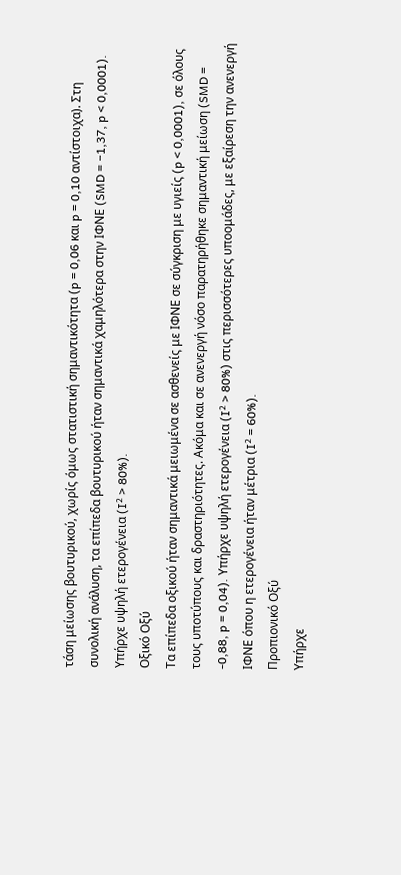τάση μείωσης βουτυρικού, χωρίς όμως στατιστική σημαντικότητα (p = 0,06 και p = 0,10 αντίστοιχα). Στη συνολική ανάλυση, τα επίπεδα βουτυρικού ήταν σημαντικά χαμηλότερα στην ΙΦΝΕ (SMD = −1,37, p < 0,0001). Υπήρχε υψηλή ετερογένεια (I² > 80%).
Οξικό Οξύ
Τα επίπεδα οξικού ήταν σημαντικά μειωμένα σε ασθενείς με ΙΦΝΕ σε σύγκριση με υγιείς (p < 0,0001), σε όλους τους υποτύπους και δραστηριότητες. Ακόμα και σε ανενεργή νόσο παρατηρήθηκε σημαντική μείωση (SMD = -0,88, p = 0,04). Υπήρχε υψηλή ετερογένεια (I² > 80%) στις περισσότερες υποομάδες, με εξαίρεση την ανενεργή ΙΦΝΕ όπου η ετερογένεια ήταν μέτρια (I² = 60%).
Προπιονικό Οξύ
Υπήρχε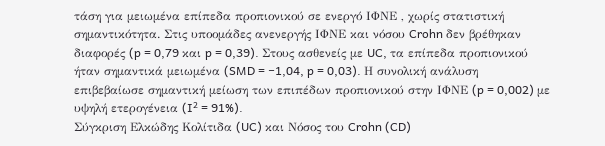τάση για μειωμένα επίπεδα προπιονικού σε ενεργό ΙΦΝΕ , χωρίς στατιστική σημαντικότητα. Στις υποομάδες ανενεργής ΙΦΝΕ και νόσου Crohn δεν βρέθηκαν διαφορές (p = 0,79 και p = 0,39). Στους ασθενείς με UC, τα επίπεδα προπιονικού ήταν σημαντικά μειωμένα (SMD = −1,04, p = 0,03). Η συνολική ανάλυση επιβεβαίωσε σημαντική μείωση των επιπέδων προπιονικού στην ΙΦΝΕ (p = 0,002) με υψηλή ετερογένεια (I² = 91%).
Σύγκριση Ελκώδης Κολίτιδα (UC) και Νόσος του Crohn (CD)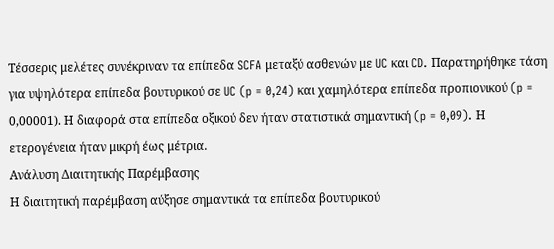Τέσσερις μελέτες συνέκριναν τα επίπεδα SCFA μεταξύ ασθενών με UC και CD. Παρατηρήθηκε τάση για υψηλότερα επίπεδα βουτυρικού σε UC (p = 0,24) και χαμηλότερα επίπεδα προπιονικού (p = 0,00001). Η διαφορά στα επίπεδα οξικού δεν ήταν στατιστικά σημαντική (p = 0,09). Η ετερογένεια ήταν μικρή έως μέτρια.
Ανάλυση Διαιτητικής Παρέμβασης
Η διαιτητική παρέμβαση αύξησε σημαντικά τα επίπεδα βουτυρικού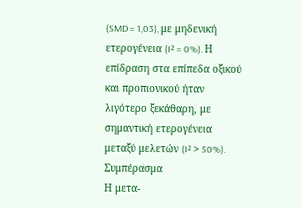(SMD = 1,03), με μηδενική ετερογένεια (I² = 0%). Η επίδραση στα επίπεδα οξικού και προπιονικού ήταν λιγότερο ξεκάθαρη, με σημαντική ετερογένεια μεταξύ μελετών (I² > 50%).
Συμπέρασμα
Η μετα-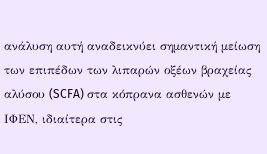ανάλυση αυτή αναδεικνύει σημαντική μείωση των επιπέδων των λιπαρών οξέων βραχείας αλύσου (SCFA) στα κόπρανα ασθενών με ΙΦΕΝ, ιδιαίτερα στις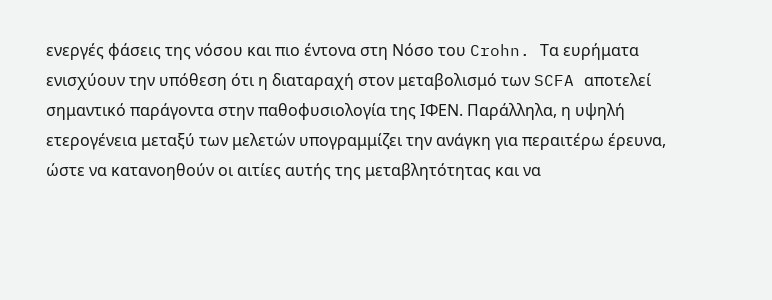ενεργές φάσεις της νόσου και πιο έντονα στη Νόσο του Crohn. Τα ευρήματα ενισχύουν την υπόθεση ότι η διαταραχή στον μεταβολισμό των SCFA αποτελεί σημαντικό παράγοντα στην παθοφυσιολογία της ΙΦΕΝ. Παράλληλα, η υψηλή ετερογένεια μεταξύ των μελετών υπογραμμίζει την ανάγκη για περαιτέρω έρευνα, ώστε να κατανοηθούν οι αιτίες αυτής της μεταβλητότητας και να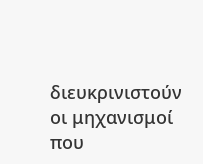διευκρινιστούν οι μηχανισμοί που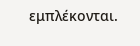εμπλέκονται.